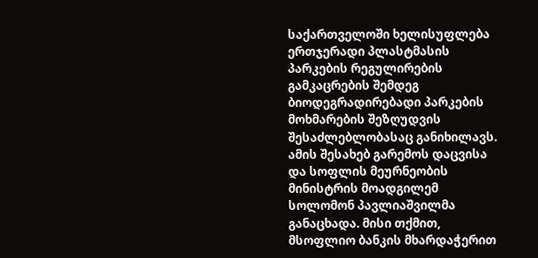საქართველოში ხელისუფლება ერთჯერადი პლასტმასის პარკების რეგულირების გამკაცრების შემდეგ ბიოდეგრადირებადი პარკების მოხმარების შეზღუდვის შესაძლებლობასაც განიხილავს. ამის შესახებ გარემოს დაცვისა და სოფლის მეურნეობის მინისტრის მოადგილემ სოლომონ პავლიაშვილმა განაცხადა. მისი თქმით, მსოფლიო ბანკის მხარდაჭერით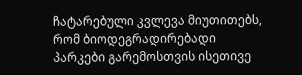ჩატარებული კვლევა მიუთითებს, რომ ბიოდეგრადირებადი პარკები გარემოსთვის ისეთივე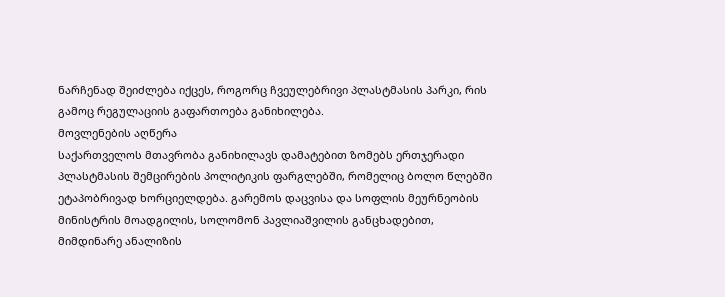ნარჩენად შეიძლება იქცეს, როგორც ჩვეულებრივი პლასტმასის პარკი, რის გამოც რეგულაციის გაფართოება განიხილება.
მოვლენების აღწერა
საქართველოს მთავრობა განიხილავს დამატებით ზომებს ერთჯერადი პლასტმასის შემცირების პოლიტიკის ფარგლებში, რომელიც ბოლო წლებში ეტაპობრივად ხორციელდება. გარემოს დაცვისა და სოფლის მეურნეობის მინისტრის მოადგილის, სოლომონ პავლიაშვილის განცხადებით, მიმდინარე ანალიზის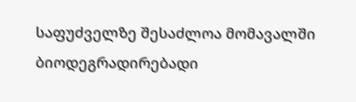საფუძველზე შესაძლოა მომავალში ბიოდეგრადირებადი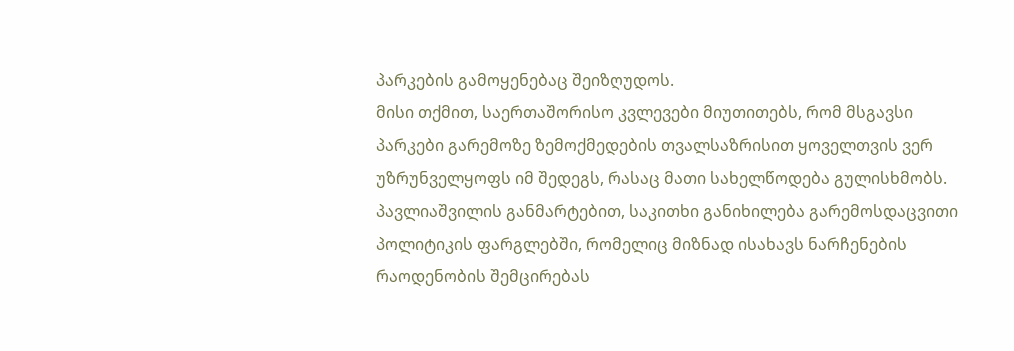პარკების გამოყენებაც შეიზღუდოს.
მისი თქმით, საერთაშორისო კვლევები მიუთითებს, რომ მსგავსი პარკები გარემოზე ზემოქმედების თვალსაზრისით ყოველთვის ვერ უზრუნველყოფს იმ შედეგს, რასაც მათი სახელწოდება გულისხმობს.
პავლიაშვილის განმარტებით, საკითხი განიხილება გარემოსდაცვითი პოლიტიკის ფარგლებში, რომელიც მიზნად ისახავს ნარჩენების რაოდენობის შემცირებას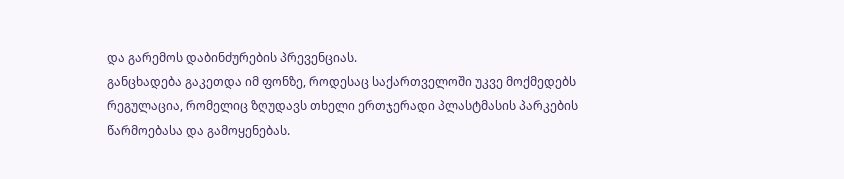და გარემოს დაბინძურების პრევენციას.
განცხადება გაკეთდა იმ ფონზე, როდესაც საქართველოში უკვე მოქმედებს რეგულაცია, რომელიც ზღუდავს თხელი ერთჯერადი პლასტმასის პარკების წარმოებასა და გამოყენებას.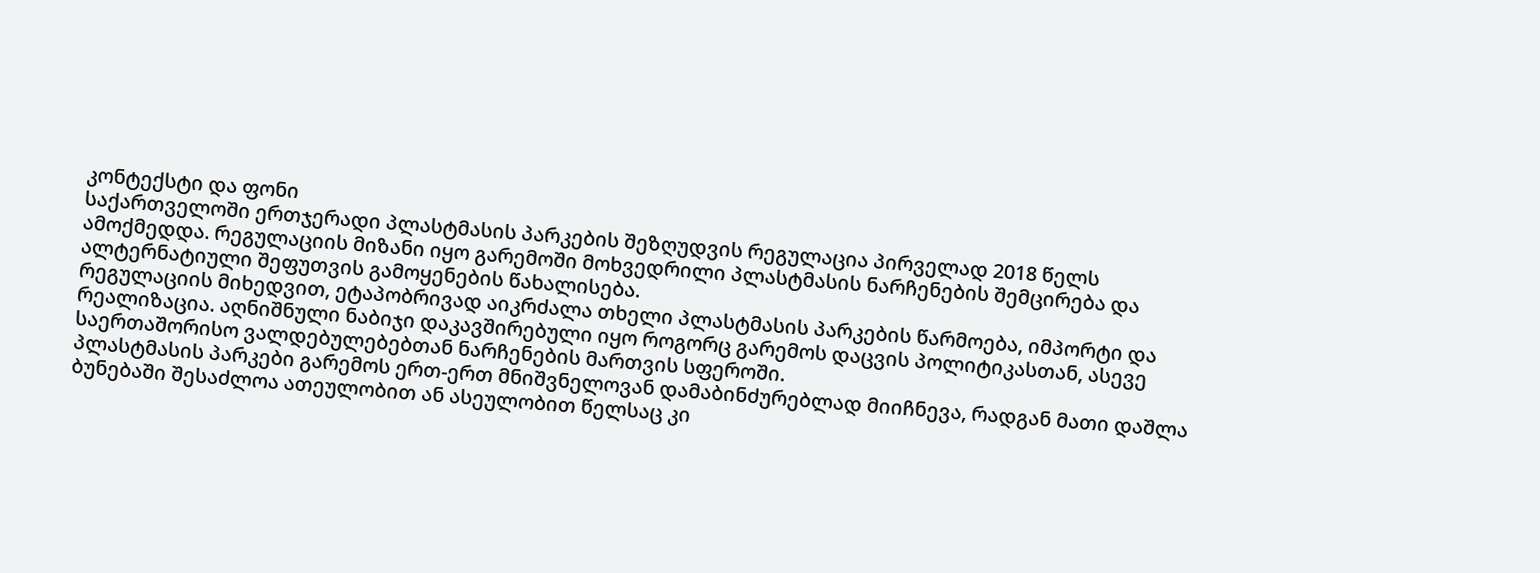კონტექსტი და ფონი
საქართველოში ერთჯერადი პლასტმასის პარკების შეზღუდვის რეგულაცია პირველად 2018 წელს ამოქმედდა. რეგულაციის მიზანი იყო გარემოში მოხვედრილი პლასტმასის ნარჩენების შემცირება და ალტერნატიული შეფუთვის გამოყენების წახალისება.
რეგულაციის მიხედვით, ეტაპობრივად აიკრძალა თხელი პლასტმასის პარკების წარმოება, იმპორტი და რეალიზაცია. აღნიშნული ნაბიჯი დაკავშირებული იყო როგორც გარემოს დაცვის პოლიტიკასთან, ასევე საერთაშორისო ვალდებულებებთან ნარჩენების მართვის სფეროში.
პლასტმასის პარკები გარემოს ერთ-ერთ მნიშვნელოვან დამაბინძურებლად მიიჩნევა, რადგან მათი დაშლა ბუნებაში შესაძლოა ათეულობით ან ასეულობით წელსაც კი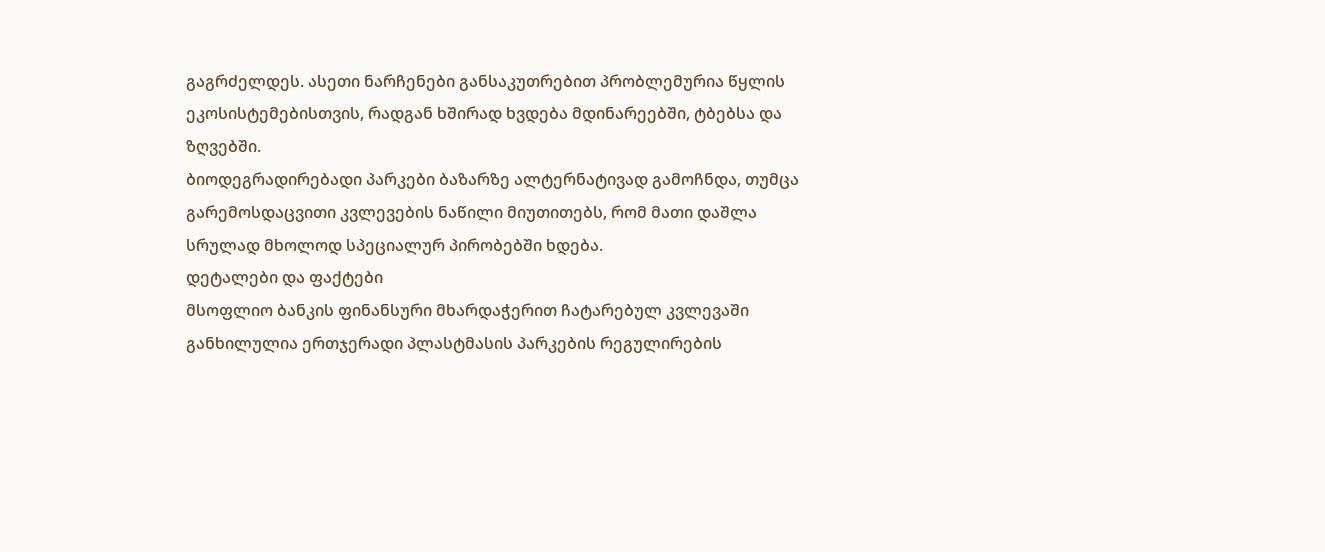გაგრძელდეს. ასეთი ნარჩენები განსაკუთრებით პრობლემურია წყლის ეკოსისტემებისთვის, რადგან ხშირად ხვდება მდინარეებში, ტბებსა და ზღვებში.
ბიოდეგრადირებადი პარკები ბაზარზე ალტერნატივად გამოჩნდა, თუმცა გარემოსდაცვითი კვლევების ნაწილი მიუთითებს, რომ მათი დაშლა სრულად მხოლოდ სპეციალურ პირობებში ხდება.
დეტალები და ფაქტები
მსოფლიო ბანკის ფინანსური მხარდაჭერით ჩატარებულ კვლევაში განხილულია ერთჯერადი პლასტმასის პარკების რეგულირების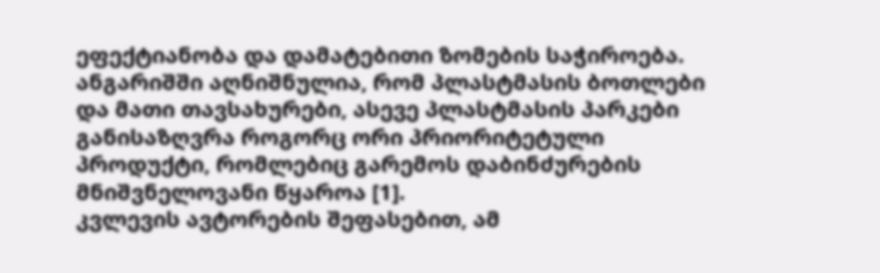ეფექტიანობა და დამატებითი ზომების საჭიროება.
ანგარიშში აღნიშნულია, რომ პლასტმასის ბოთლები და მათი თავსახურები, ასევე პლასტმასის პარკები განისაზღვრა როგორც ორი პრიორიტეტული პროდუქტი, რომლებიც გარემოს დაბინძურების მნიშვნელოვანი წყაროა [1].
კვლევის ავტორების შეფასებით, ამ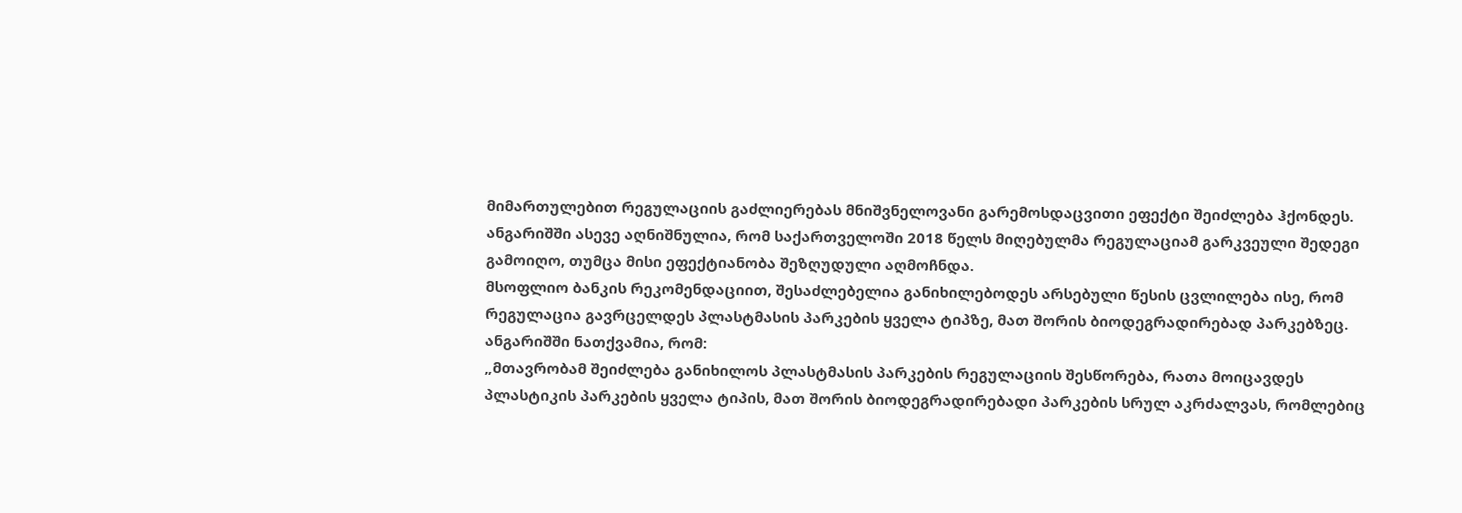მიმართულებით რეგულაციის გაძლიერებას მნიშვნელოვანი გარემოსდაცვითი ეფექტი შეიძლება ჰქონდეს.
ანგარიშში ასევე აღნიშნულია, რომ საქართველოში 2018 წელს მიღებულმა რეგულაციამ გარკვეული შედეგი გამოიღო, თუმცა მისი ეფექტიანობა შეზღუდული აღმოჩნდა.
მსოფლიო ბანკის რეკომენდაციით, შესაძლებელია განიხილებოდეს არსებული წესის ცვლილება ისე, რომ რეგულაცია გავრცელდეს პლასტმასის პარკების ყველა ტიპზე, მათ შორის ბიოდეგრადირებად პარკებზეც.
ანგარიშში ნათქვამია, რომ:
„მთავრობამ შეიძლება განიხილოს პლასტმასის პარკების რეგულაციის შესწორება, რათა მოიცავდეს პლასტიკის პარკების ყველა ტიპის, მათ შორის ბიოდეგრადირებადი პარკების სრულ აკრძალვას, რომლებიც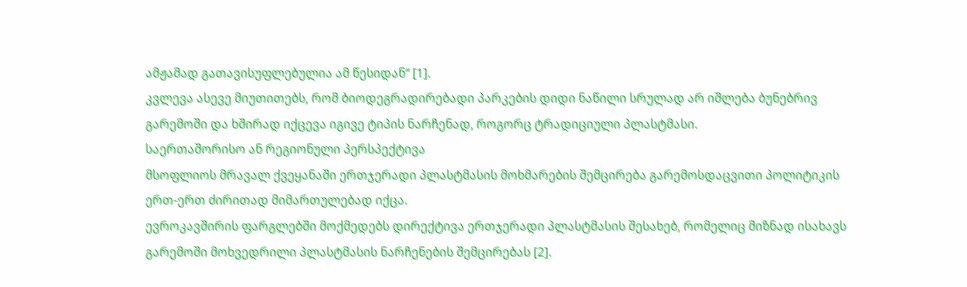ამჟამად გათავისუფლებულია ამ წესიდან“ [1].
კვლევა ასევე მიუთითებს, რომ ბიოდეგრადირებადი პარკების დიდი ნაწილი სრულად არ იშლება ბუნებრივ გარემოში და ხშირად იქცევა იგივე ტიპის ნარჩენად, როგორც ტრადიციული პლასტმასი.
საერთაშორისო ან რეგიონული პერსპექტივა
მსოფლიოს მრავალ ქვეყანაში ერთჯერადი პლასტმასის მოხმარების შემცირება გარემოსდაცვითი პოლიტიკის ერთ-ერთ ძირითად მიმართულებად იქცა.
ევროკავშირის ფარგლებში მოქმედებს დირექტივა ერთჯერადი პლასტმასის შესახებ, რომელიც მიზნად ისახავს გარემოში მოხვედრილი პლასტმასის ნარჩენების შემცირებას [2].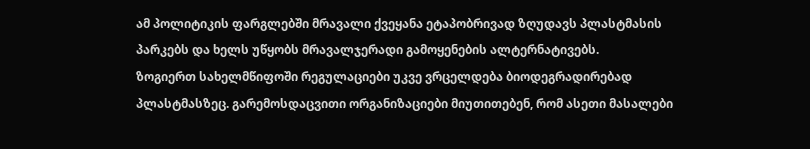ამ პოლიტიკის ფარგლებში მრავალი ქვეყანა ეტაპობრივად ზღუდავს პლასტმასის პარკებს და ხელს უწყობს მრავალჯერადი გამოყენების ალტერნატივებს.
ზოგიერთ სახელმწიფოში რეგულაციები უკვე ვრცელდება ბიოდეგრადირებად პლასტმასზეც. გარემოსდაცვითი ორგანიზაციები მიუთითებენ, რომ ასეთი მასალები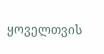ყოველთვის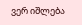ვერ იშლება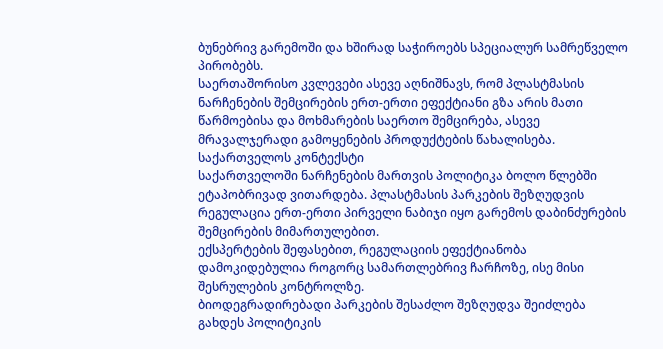ბუნებრივ გარემოში და ხშირად საჭიროებს სპეციალურ სამრეწველო პირობებს.
საერთაშორისო კვლევები ასევე აღნიშნავს, რომ პლასტმასის ნარჩენების შემცირების ერთ-ერთი ეფექტიანი გზა არის მათი წარმოებისა და მოხმარების საერთო შემცირება, ასევე მრავალჯერადი გამოყენების პროდუქტების წახალისება.
საქართველოს კონტექსტი
საქართველოში ნარჩენების მართვის პოლიტიკა ბოლო წლებში ეტაპობრივად ვითარდება. პლასტმასის პარკების შეზღუდვის რეგულაცია ერთ-ერთი პირველი ნაბიჯი იყო გარემოს დაბინძურების შემცირების მიმართულებით.
ექსპერტების შეფასებით, რეგულაციის ეფექტიანობა დამოკიდებულია როგორც სამართლებრივ ჩარჩოზე, ისე მისი შესრულების კონტროლზე.
ბიოდეგრადირებადი პარკების შესაძლო შეზღუდვა შეიძლება გახდეს პოლიტიკის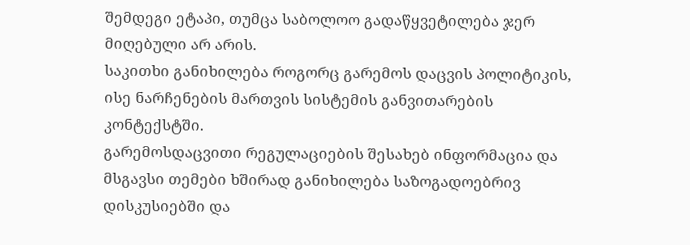შემდეგი ეტაპი, თუმცა საბოლოო გადაწყვეტილება ჯერ მიღებული არ არის.
საკითხი განიხილება როგორც გარემოს დაცვის პოლიტიკის, ისე ნარჩენების მართვის სისტემის განვითარების კონტექსტში.
გარემოსდაცვითი რეგულაციების შესახებ ინფორმაცია და მსგავსი თემები ხშირად განიხილება საზოგადოებრივ დისკუსიებში და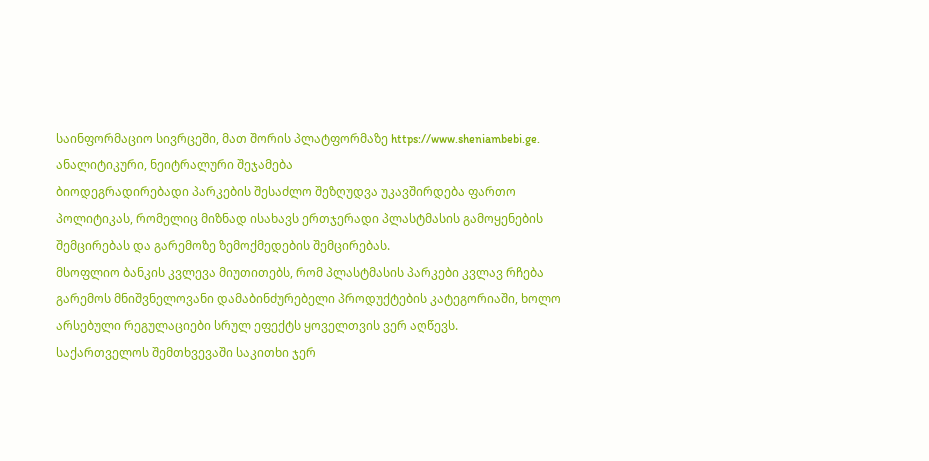საინფორმაციო სივრცეში, მათ შორის პლატფორმაზე https://www.sheniambebi.ge.
ანალიტიკური, ნეიტრალური შეჯამება
ბიოდეგრადირებადი პარკების შესაძლო შეზღუდვა უკავშირდება ფართო პოლიტიკას, რომელიც მიზნად ისახავს ერთჯერადი პლასტმასის გამოყენების შემცირებას და გარემოზე ზემოქმედების შემცირებას.
მსოფლიო ბანკის კვლევა მიუთითებს, რომ პლასტმასის პარკები კვლავ რჩება გარემოს მნიშვნელოვანი დამაბინძურებელი პროდუქტების კატეგორიაში, ხოლო არსებული რეგულაციები სრულ ეფექტს ყოველთვის ვერ აღწევს.
საქართველოს შემთხვევაში საკითხი ჯერ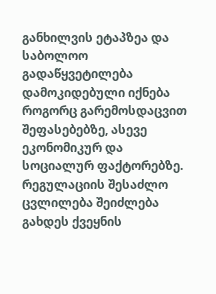განხილვის ეტაპზეა და საბოლოო გადაწყვეტილება დამოკიდებული იქნება როგორც გარემოსდაცვით შეფასებებზე, ასევე ეკონომიკურ და სოციალურ ფაქტორებზე.
რეგულაციის შესაძლო ცვლილება შეიძლება გახდეს ქვეყნის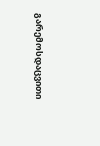გარემოსდაცვითი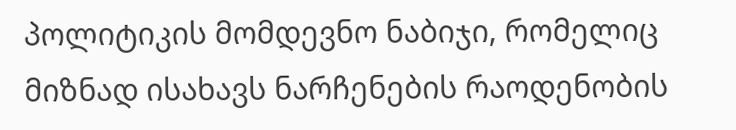პოლიტიკის მომდევნო ნაბიჯი, რომელიც მიზნად ისახავს ნარჩენების რაოდენობის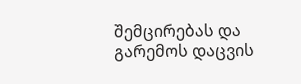შემცირებას და გარემოს დაცვის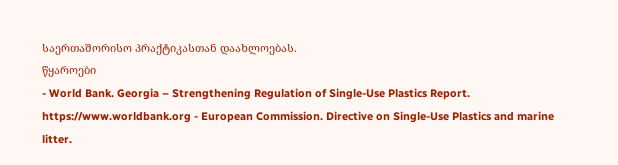საერთაშორისო პრაქტიკასთან დაახლოებას.
წყაროები
- World Bank. Georgia – Strengthening Regulation of Single-Use Plastics Report.
https://www.worldbank.org - European Commission. Directive on Single-Use Plastics and marine litter.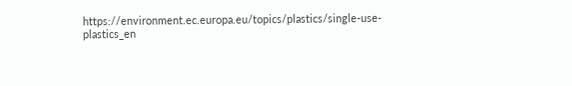https://environment.ec.europa.eu/topics/plastics/single-use-plastics_en